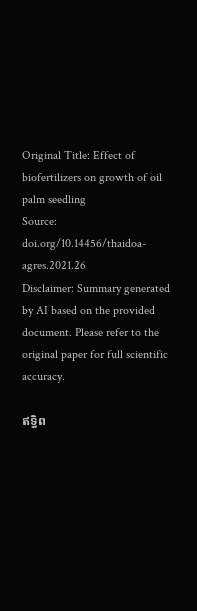Original Title: Effect of biofertilizers on growth of oil palm seedling
Source: doi.org/10.14456/thaidoa-agres.2021.26
Disclaimer: Summary generated by AI based on the provided document. Please refer to the original paper for full scientific accuracy.

ឥទ្ធិព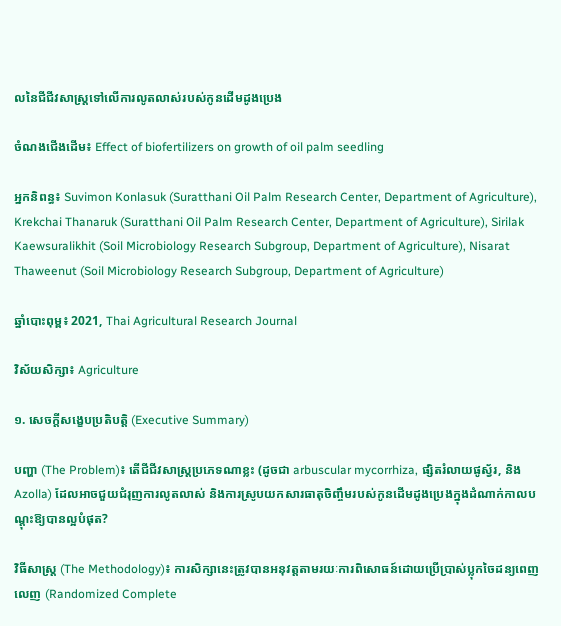លនៃជីជីវសាស្រ្តទៅលើការលូតលាស់របស់កូនដើមដូងប្រេង

ចំណងជើងដើម៖ Effect of biofertilizers on growth of oil palm seedling

អ្នកនិពន្ធ៖ Suvimon Konlasuk (Suratthani Oil Palm Research Center, Department of Agriculture), Krekchai Thanaruk (Suratthani Oil Palm Research Center, Department of Agriculture), Sirilak Kaewsuralikhit (Soil Microbiology Research Subgroup, Department of Agriculture), Nisarat Thaweenut (Soil Microbiology Research Subgroup, Department of Agriculture)

ឆ្នាំបោះពុម្ព៖ 2021, Thai Agricultural Research Journal

វិស័យសិក្សា៖ Agriculture

១. សេចក្តីសង្ខេបប្រតិបត្តិ (Executive Summary)

បញ្ហា (The Problem)៖ តើជីជីវសាស្ត្រប្រភេទណាខ្លះ (ដូចជា arbuscular mycorrhiza, ផ្សិតរំលាយផូស្វ័រ, និង Azolla) ដែលអាចជួយជំរុញការលូតលាស់ និងការស្រូបយកសារធាតុចិញ្ចឹមរបស់កូនដើមដូងប្រេងក្នុងដំណាក់កាលបណ្តុះឱ្យបានល្អបំផុត?

វិធីសាស្ត្រ (The Methodology)៖ ការសិក្សានេះត្រូវបានអនុវត្តតាមរយៈការពិសោធន៍ដោយប្រើប្រាស់ប្លុកចៃដន្យពេញលេញ (Randomized Complete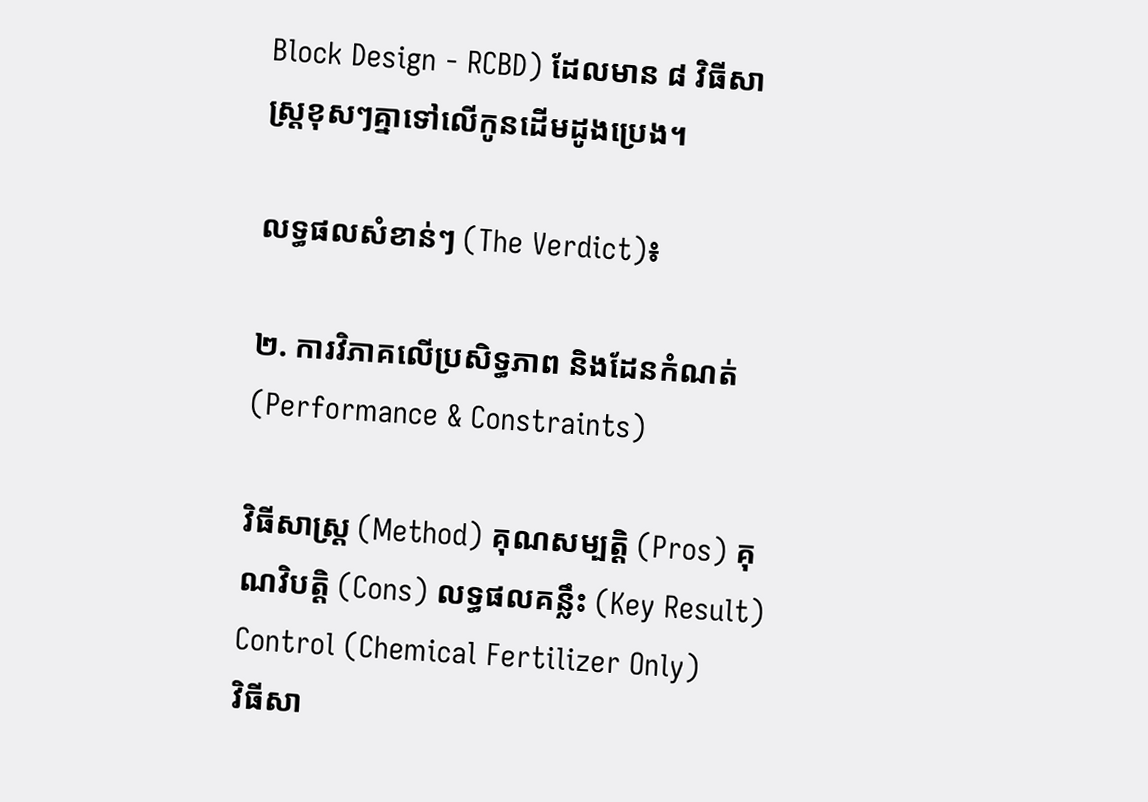Block Design - RCBD) ដែលមាន ៨ វិធីសាស្ត្រខុសៗគ្នាទៅលើកូនដើមដូងប្រេង។

លទ្ធផលសំខាន់ៗ (The Verdict)៖

២. ការវិភាគលើប្រសិទ្ធភាព និងដែនកំណត់ (Performance & Constraints)

វិធីសាស្ត្រ (Method) គុណសម្បត្តិ (Pros) គុណវិបត្តិ (Cons) លទ្ធផលគន្លឹះ (Key Result)
Control (Chemical Fertilizer Only)
វិធីសា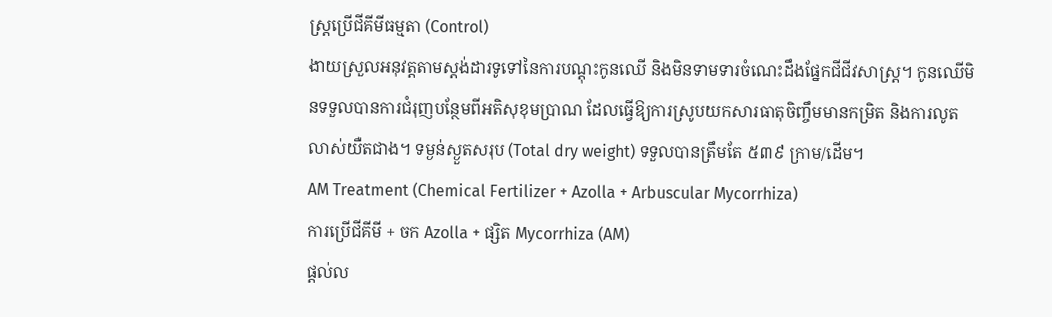ស្ត្រប្រើជីគីមីធម្មតា (Control)
ងាយស្រួលអនុវត្តតាមស្តង់ដារទូទៅនៃការបណ្តុះកូនឈើ និងមិនទាមទារចំណេះដឹងផ្នែកជីជីវសាស្រ្ត។ កូនឈើមិនទទួលបានការជំរុញបន្ថែមពីអតិសុខុមប្រាណ ដែលធ្វើឱ្យការស្រូបយកសារធាតុចិញ្ចឹមមានកម្រិត និងការលូតលាស់យឺតជាង។ ទម្ងន់ស្ងួតសរុប (Total dry weight) ទទួលបានត្រឹមតែ ៥៣៩ ក្រាម/ដើម។
AM Treatment (Chemical Fertilizer + Azolla + Arbuscular Mycorrhiza)
ការប្រើជីគីមី + ចក Azolla + ផ្សិត Mycorrhiza (AM)
ផ្តល់ល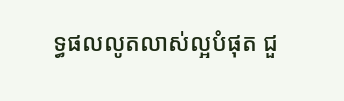ទ្ធផលលូតលាស់ល្អបំផុត ជួ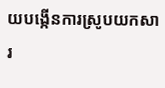យបង្កើនការស្រូបយកសារ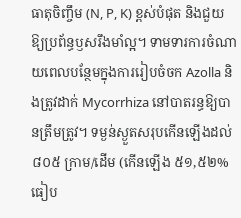ធាតុចិញ្ចឹម (N, P, K) ខ្ពស់បំផុត និងជួយឱ្យប្រព័ន្ធឫសរឹងមាំល្អ។ ទាមទារការចំណាយពេលបន្ថែមក្នុងការរៀបចំចក Azolla និងត្រូវដាក់ Mycorrhiza នៅបាតរន្ធឱ្យបានត្រឹមត្រូវ។ ទម្ងន់ស្ងួតសរុបកើនឡើងដល់ ៨០៥ ក្រាម/ដើម (កើនឡើង ៥១,៥២% ធៀប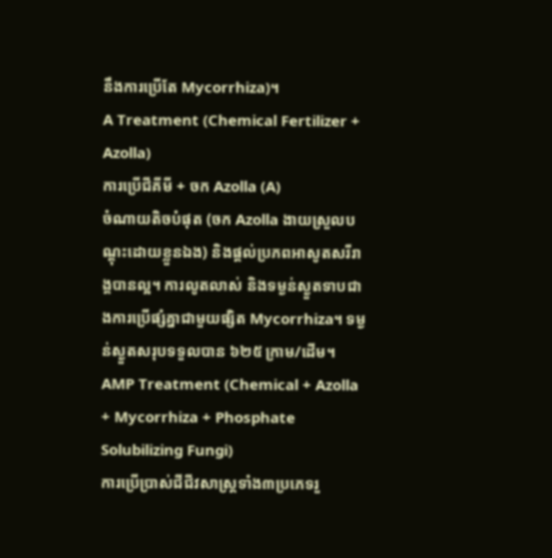នឹងការប្រើតែ Mycorrhiza)។
A Treatment (Chemical Fertilizer + Azolla)
ការប្រើជីគីមី + ចក Azolla (A)
ចំណាយតិចបំផុត (ចក Azolla ងាយស្រួលបណ្តុះដោយខ្លួនឯង) និងផ្តល់ប្រភពអាសូតសរីរាង្គបានល្អ។ ការលូតលាស់ និងទម្ងន់ស្ងួតទាបជាងការប្រើផ្សំគ្នាជាមួយផ្សិត Mycorrhiza។ ទម្ងន់ស្ងួតសរុបទទួលបាន ៦២៥ ក្រាម/ដើម។
AMP Treatment (Chemical + Azolla + Mycorrhiza + Phosphate Solubilizing Fungi)
ការប្រើប្រាស់ជីជីវសាស្រ្តទាំង៣ប្រភេទរួ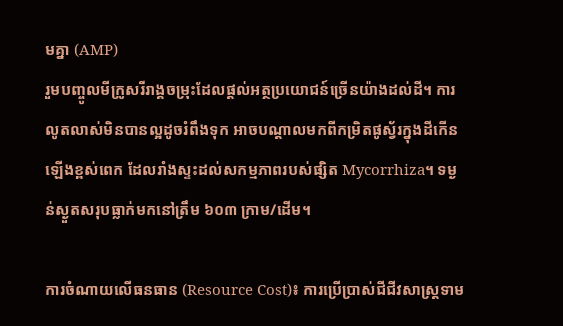មគ្នា (AMP)
រួមបញ្ចូលមីក្រូសរីរាង្គចម្រុះដែលផ្តល់អត្ថប្រយោជន៍ច្រើនយ៉ាងដល់ដី។ ការលូតលាស់មិនបានល្អដូចរំពឹងទុក អាចបណ្តាលមកពីកម្រិតផូស្វ័រក្នុងដីកើនឡើងខ្ពស់ពេក ដែលរាំងស្ទះដល់សកម្មភាពរបស់ផ្សិត Mycorrhiza។ ទម្ងន់ស្ងួតសរុបធ្លាក់មកនៅត្រឹម ៦០៣ ក្រាម/ដើម។

ការចំណាយលើធនធាន (Resource Cost)៖ ការប្រើប្រាស់ជីជីវសាស្រ្តទាម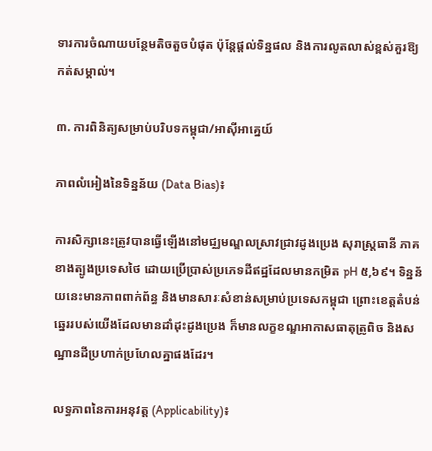ទារការចំណាយបន្ថែមតិចតួចបំផុត ប៉ុន្តែផ្តល់ទិន្នផល និងការលូតលាស់ខ្ពស់គួរឱ្យកត់សម្គាល់។

៣. ការពិនិត្យសម្រាប់បរិបទកម្ពុជា/អាស៊ីអាគ្នេយ៍

ភាពលំអៀងនៃទិន្នន័យ (Data Bias)៖

ការសិក្សានេះត្រូវបានធ្វើឡើងនៅមជ្ឈមណ្ឌលស្រាវជ្រាវដូងប្រេង សុរាស្រ្តធានី ភាគខាងត្បូងប្រទេសថៃ ដោយប្រើប្រាស់ប្រភេទដីឥដ្ឋដែលមានកម្រិត pH ៥,៦៩។ ទិន្នន័យនេះមានភាពពាក់ព័ន្ធ និងមានសារៈសំខាន់សម្រាប់ប្រទេសកម្ពុជា ព្រោះខេត្តតំបន់ឆ្នេររបស់យើងដែលមានដាំដុះដូងប្រេង ក៏មានលក្ខខណ្ឌអាកាសធាតុត្រូពិច និងសណ្ឋានដីប្រហាក់ប្រហែលគ្នាផងដែរ។

លទ្ធភាពនៃការអនុវត្ត (Applicability)៖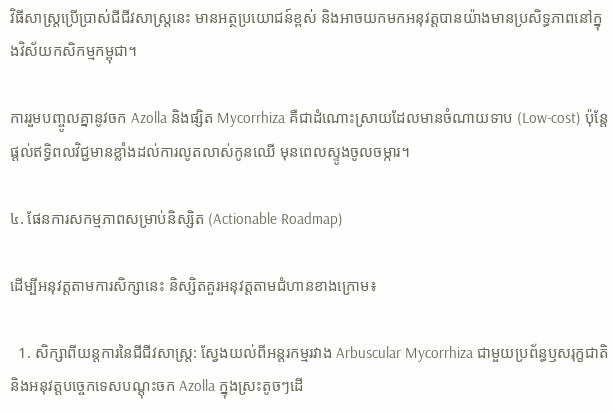វិធីសាស្ត្រប្រើប្រាស់ជីជីវសាស្រ្តនេះ មានអត្ថប្រយោជន៍ខ្ពស់ និងអាចយកមកអនុវត្តបានយ៉ាងមានប្រសិទ្ធភាពនៅក្នុងវិស័យកសិកម្មកម្ពុជា។

ការរួមបញ្ចូលគ្នានូវចក Azolla និងផ្សិត Mycorrhiza គឺជាដំណោះស្រាយដែលមានចំណាយទាប (Low-cost) ប៉ុន្តែផ្តល់ឥទ្ធិពលវិជ្ជមានខ្លាំងដល់ការលូតលាស់កូនឈើ មុនពេលស្ទូងចូលចម្ការ។

៤. ផែនការសកម្មភាពសម្រាប់និស្សិត (Actionable Roadmap)

ដើម្បីអនុវត្តតាមការសិក្សានេះ និស្សិតគួរអនុវត្តតាមជំហានខាងក្រោម៖

  1. សិក្សាពីយន្តការនៃជីជីវសាស្រ្ត: ស្វែងយល់ពីអន្តរកម្មរវាង Arbuscular Mycorrhiza ជាមួយប្រព័ន្ធឫសរុក្ខជាតិ និងអនុវត្តបច្ចេកទេសបណ្តុះចក Azolla ក្នុងស្រះតូចៗដើ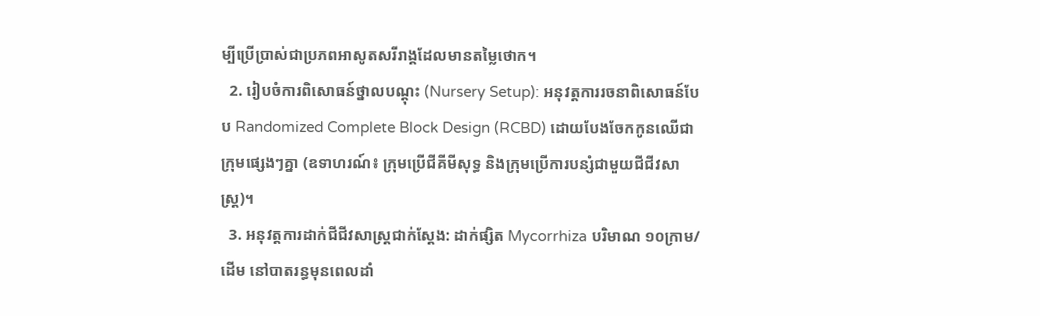ម្បីប្រើប្រាស់ជាប្រភពអាសូតសរីរាង្គដែលមានតម្លៃថោក។
  2. រៀបចំការពិសោធន៍ថ្នាលបណ្តុះ (Nursery Setup): អនុវត្តការរចនាពិសោធន៍បែប Randomized Complete Block Design (RCBD) ដោយបែងចែកកូនឈើជាក្រុមផ្សេងៗគ្នា (ឧទាហរណ៍៖ ក្រុមប្រើជីគីមីសុទ្ធ និងក្រុមប្រើការបន្សំជាមួយជីជីវសាស្រ្ត)។
  3. អនុវត្តការដាក់ជីជីវសាស្រ្តជាក់ស្តែង: ដាក់ផ្សិត Mycorrhiza បរិមាណ ១០ក្រាម/ដើម នៅបាតរន្ធមុនពេលដាំ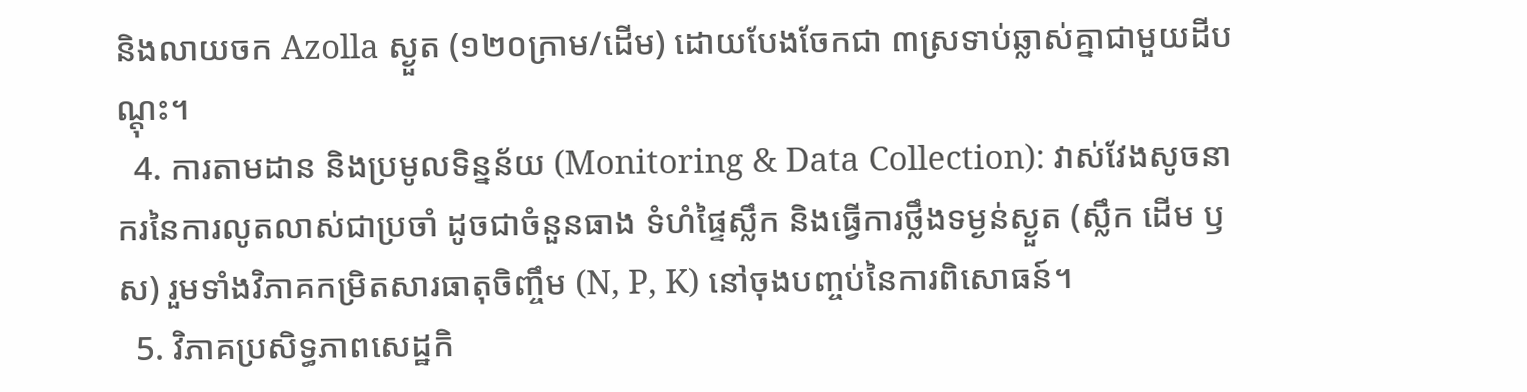និងលាយចក Azolla ស្ងួត (១២០ក្រាម/ដើម) ដោយបែងចែកជា ៣ស្រទាប់ឆ្លាស់គ្នាជាមួយដីបណ្តុះ។
  4. ការតាមដាន និងប្រមូលទិន្នន័យ (Monitoring & Data Collection): វាស់វែងសូចនាករនៃការលូតលាស់ជាប្រចាំ ដូចជាចំនួនធាង ទំហំផ្ទៃស្លឹក និងធ្វើការថ្លឹងទម្ងន់ស្ងួត (ស្លឹក ដើម ឫស) រួមទាំងវិភាគកម្រិតសារធាតុចិញ្ចឹម (N, P, K) នៅចុងបញ្ចប់នៃការពិសោធន៍។
  5. វិភាគប្រសិទ្ធភាពសេដ្ឋកិ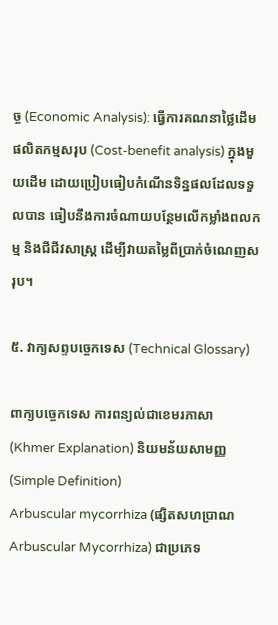ច្ច (Economic Analysis): ធ្វើការគណនាថ្លៃដើមផលិតកម្មសរុប (Cost-benefit analysis) ក្នុងមួយដើម ដោយប្រៀបធៀបកំណើនទិន្នផលដែលទទួលបាន ធៀបនឹងការចំណាយបន្ថែមលើកម្លាំងពលកម្ម និងជីជីវសាស្រ្ត ដើម្បីវាយតម្លៃពីប្រាក់ចំណេញសរុប។

៥. វាក្យសព្ទបច្ចេកទេស (Technical Glossary)

ពាក្យបច្ចេកទេស ការពន្យល់ជាខេមរភាសា (Khmer Explanation) និយមន័យសាមញ្ញ (Simple Definition)
Arbuscular mycorrhiza (ផ្សិតសហប្រាណ Arbuscular Mycorrhiza) ជាប្រភេទ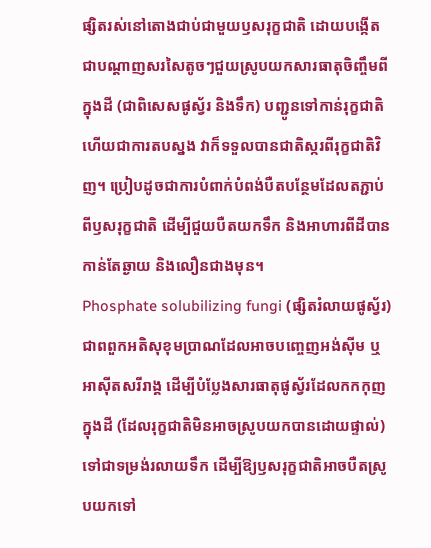ផ្សិតរស់នៅតោងជាប់ជាមួយឫសរុក្ខជាតិ ដោយបង្កើតជាបណ្តាញសរសៃតូចៗជួយស្រូបយកសារធាតុចិញ្ចឹមពីក្នុងដី (ជាពិសេសផូស្វ័រ និងទឹក) បញ្ជូនទៅកាន់រុក្ខជាតិ ហើយជាការតបស្នង វាក៏ទទួលបានជាតិស្ករពីរុក្ខជាតិវិញ។ ប្រៀបដូចជាការបំពាក់បំពង់បឺតបន្ថែមដែលតភ្ជាប់ពីឫសរុក្ខជាតិ ដើម្បីជួយបឺតយកទឹក និងអាហារពីដីបានកាន់តែឆ្ងាយ និងលឿនជាងមុន។
Phosphate solubilizing fungi (ផ្សិតរំលាយផូស្វ័រ) ជាពពួកអតិសុខុមប្រាណដែលអាចបញ្ចេញអង់ស៊ីម ឬអាស៊ីតសរីរាង្គ ដើម្បីបំប្លែងសារធាតុផូស្វ័រដែលកកកុញក្នុងដី (ដែលរុក្ខជាតិមិនអាចស្រូបយកបានដោយផ្ទាល់) ទៅជាទម្រង់រលាយទឹក ដើម្បីឱ្យឫសរុក្ខជាតិអាចបឺតស្រូបយកទៅ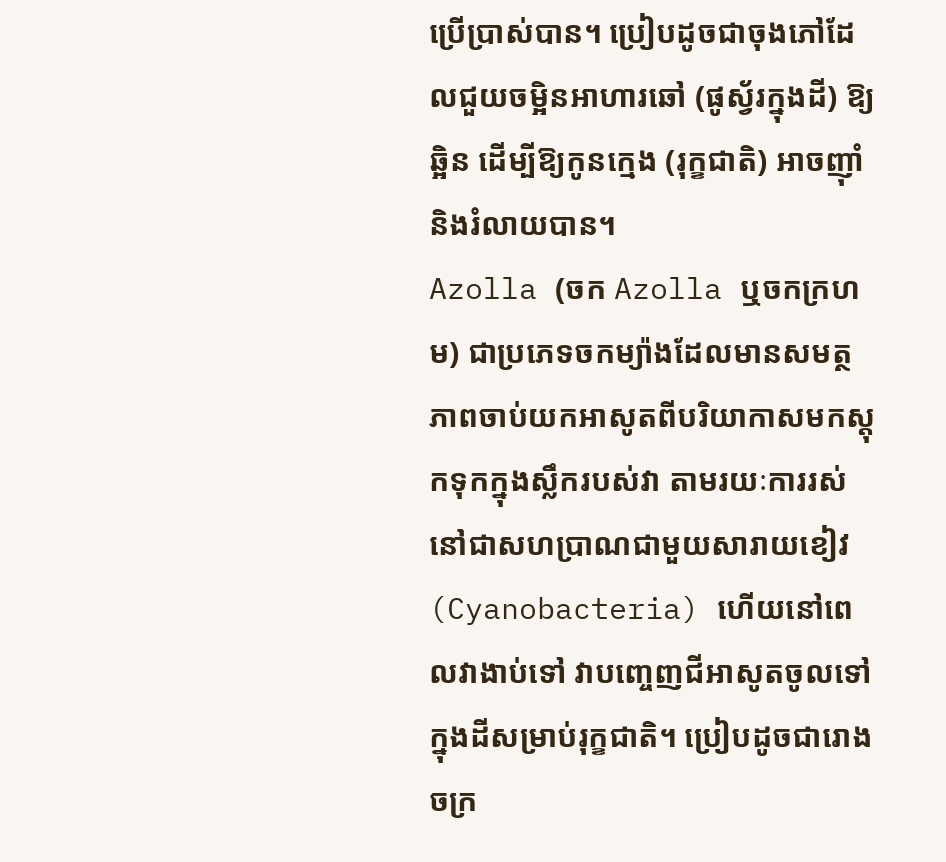ប្រើប្រាស់បាន។ ប្រៀបដូចជាចុងភៅដែលជួយចម្អិនអាហារឆៅ (ផូស្វ័រក្នុងដី) ឱ្យឆ្អិន ដើម្បីឱ្យកូនក្មេង (រុក្ខជាតិ) អាចញ៉ាំ និងរំលាយបាន។
Azolla (ចក Azolla ឬចកក្រហម) ជាប្រភេទចកម្យ៉ាងដែលមានសមត្ថភាពចាប់យកអាសូតពីបរិយាកាសមកស្តុកទុកក្នុងស្លឹករបស់វា តាមរយៈការរស់នៅជាសហប្រាណជាមួយសារាយខៀវ (Cyanobacteria) ហើយនៅពេលវាងាប់ទៅ វាបញ្ចេញជីអាសូតចូលទៅក្នុងដីសម្រាប់រុក្ខជាតិ។ ប្រៀបដូចជារោងចក្រ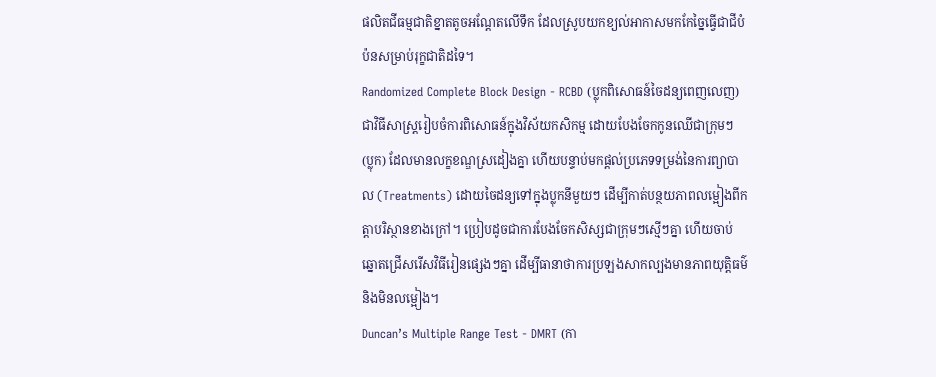ផលិតជីធម្មជាតិខ្នាតតូចអណ្តែតលើទឹក ដែលស្រូបយកខ្យល់អាកាសមកកែច្នៃធ្វើជាជីបំប៉នសម្រាប់រុក្ខជាតិដទៃ។
Randomized Complete Block Design - RCBD (ប្លុកពិសោធន៍ចៃដន្យពេញលេញ) ជាវិធីសាស្ត្ររៀបចំការពិសោធន៍ក្នុងវិស័យកសិកម្ម ដោយបែងចែកកូនឈើជាក្រុមៗ (ប្លុក) ដែលមានលក្ខខណ្ឌស្រដៀងគ្នា ហើយបន្ទាប់មកផ្តល់ប្រភេទទម្រង់នៃការព្យាបាល (Treatments) ដោយចៃដន្យទៅក្នុងប្លុកនីមួយៗ ដើម្បីកាត់បន្ថយភាពលម្អៀងពីកត្តាបរិស្ថានខាងក្រៅ។ ប្រៀបដូចជាការបែងចែកសិស្សជាក្រុមៗស្មើៗគ្នា ហើយចាប់ឆ្នោតជ្រើសរើសវិធីរៀនផ្សេងៗគ្នា ដើម្បីធានាថាការប្រឡងសាកល្បងមានភាពយុត្តិធម៌ និងមិនលម្អៀង។
Duncan’s Multiple Range Test - DMRT (កា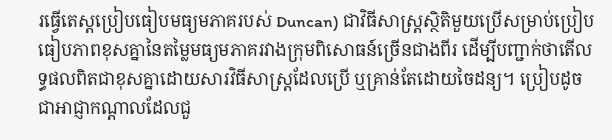រធ្វើតេស្តប្រៀបធៀបមធ្យមភាគរបស់ Duncan) ជាវិធីសាស្ត្រស្ថិតិមួយប្រើសម្រាប់ប្រៀបធៀបភាពខុសគ្នានៃតម្លៃមធ្យមភាគរវាងក្រុមពិសោធន៍ច្រើនជាងពីរ ដើម្បីបញ្ជាក់ថាតើលទ្ធផលពិតជាខុសគ្នាដោយសារវិធីសាស្ត្រដែលប្រើ ឬគ្រាន់តែដោយចៃដន្យ។ ប្រៀបដូចជាអាជ្ញាកណ្តាលដែលជួ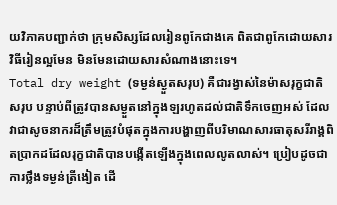យវិភាគបញ្ជាក់ថា ក្រុមសិស្សដែលរៀនពូកែជាងគេ ពិតជាពូកែដោយសារវិធីរៀនល្អមែន មិនមែនដោយសារសំណាងនោះទេ។
Total dry weight (ទម្ងន់ស្ងួតសរុប) គឺជារង្វាស់នៃម៉ាសរុក្ខជាតិសរុប បន្ទាប់ពីត្រូវបានសម្ងួតនៅក្នុងឡរហូតដល់ជាតិទឹកចេញអស់ ដែលវាជាសូចនាករដ៏ត្រឹមត្រូវបំផុតក្នុងការបង្ហាញពីបរិមាណសារធាតុសរីរាង្គពិតប្រាកដដែលរុក្ខជាតិបានបង្កើតឡើងក្នុងពេលលូតលាស់។ ប្រៀបដូចជាការថ្លឹងទម្ងន់ត្រីងៀត ដើ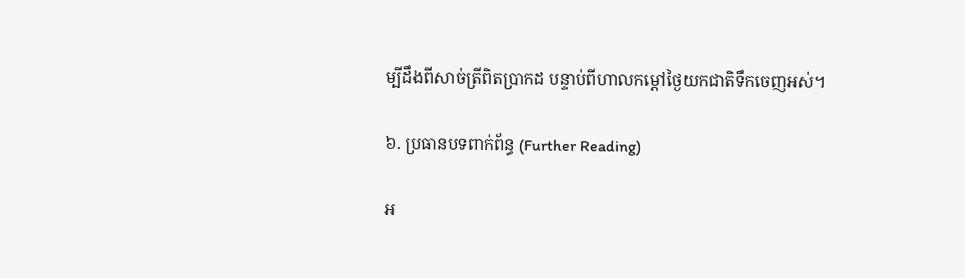ម្បីដឹងពីសាច់ត្រីពិតប្រាកដ បន្ទាប់ពីហាលកម្តៅថ្ងៃយកជាតិទឹកចេញអស់។

៦. ប្រធានបទពាក់ព័ន្ធ (Further Reading)

អ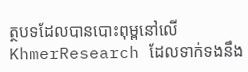ត្ថបទដែលបានបោះពុម្ពនៅលើ KhmerResearch ដែលទាក់ទងនឹង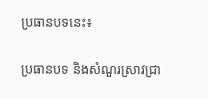ប្រធានបទនេះ៖

ប្រធានបទ និងសំណួរស្រាវជ្រា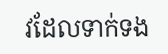វដែលទាក់ទង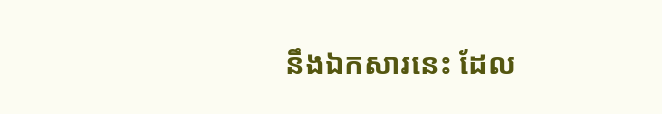នឹងឯកសារនេះ ដែល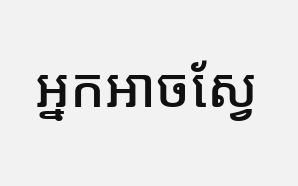អ្នកអាចស្វែ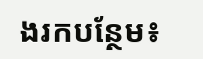ងរកបន្ថែម៖